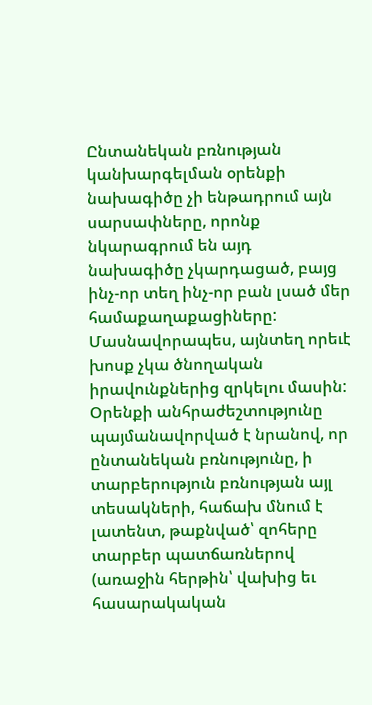Ընտանեկան բռնության կանխարգելման օրենքի նախագիծը չի ենթադրում այն սարսափները, որոնք նկարագրում են այդ նախագիծը չկարդացած, բայց ինչ-որ տեղ ինչ-որ բան լսած մեր համաքաղաքացիները: Մասնավորապես, այնտեղ որեւէ խոսք չկա ծնողական իրավունքներից զրկելու մասին: Օրենքի անհրաժեշտությունը պայմանավորված է նրանով, որ ընտանեկան բռնությունը, ի տարբերություն բռնության այլ տեսակների, հաճախ մնում է լատենտ, թաքնված՝ զոհերը տարբեր պատճառներով (առաջին հերթին՝ վախից եւ հասարակական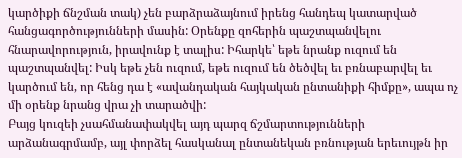կարծիքի ճնշման տակ) չեն բարձրաձայնում իրենց հանդեպ կատարված հանցագործությունների մասին: Օրենքը զոհերին պաշտպանվելու հնարավորություն, իրավունք է տալիս: Իհարկե՝ եթե նրանք ուզում են պաշտպանվել: Իսկ եթե չեն ուզում, եթե ուզում են ծեծվել եւ բռնաբարվել եւ կարծում են, որ հենց դա է «ավանդական հայկական ընտանիքի հիմքը», ապա ոչ մի օրենք նրանց վրա չի տարածվի:
Բայց կուզեի չսահմանափակվել այդ պարզ ճշմարտությունների արձանագրմամբ, այլ փորձել հասկանալ ընտանեկան բռնության երեւույթն իր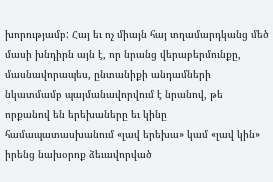խորությամբ: Հայ եւ ոչ միայն հայ տղամարդկանց մեծ մասի խնդիրն այն է, որ նրանց վերաբերմունքը, մասնավորապես, ընտանիքի անդամների նկատմամբ պայմանավորվում է նրանով, թե որքանով են երեխաները եւ կինը համապատասխանում «լավ երեխա» կամ «լավ կին» իրենց նախօրոք ձեւավորված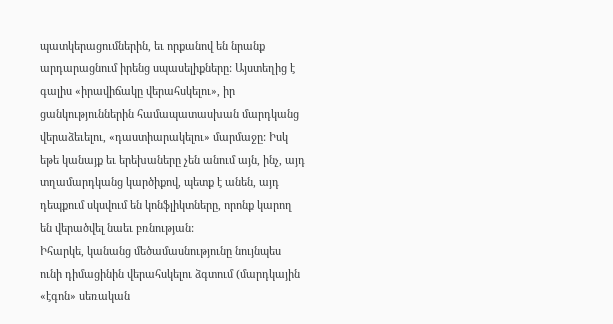պատկերացումներին, եւ որքանով են նրանք արդարացնում իրենց սպասելիքները: Այստեղից է գալիս «իրավիճակը վերահսկելու», իր ցանկություններին համապատասխան մարդկանց վերաձեւելու, «դաստիարակելու» մարմաջը: Իսկ եթե կանայք եւ երեխաները չեն անում այն, ինչ, այդ տղամարդկանց կարծիքով, պետք է անեն, այդ դեպքում սկսվում են կոնֆլիկտները, որոնք կարող են վերածվել նաեւ բռնության:
Իհարկե, կանանց մեծամասնությունը նույնպես ունի դիմացինին վերահսկելու ձգտում (մարդկային «էգոն» սեռական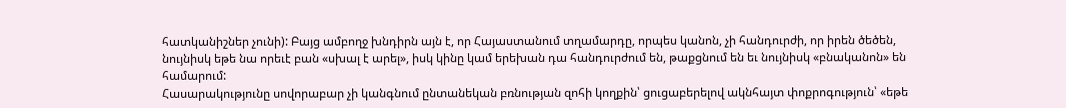հատկանիշներ չունի): Բայց ամբողջ խնդիրն այն է, որ Հայաստանում տղամարդը, որպես կանոն, չի հանդուրժի, որ իրեն ծեծեն, նույնիսկ եթե նա որեւէ բան «սխալ է արել», իսկ կինը կամ երեխան դա հանդուրժում են, թաքցնում են եւ նույնիսկ «բնականոն» են համարում:
Հասարակությունը սովորաբար չի կանգնում ընտանեկան բռնության զոհի կողքին՝ ցուցաբերելով ակնհայտ փոքրոգություն՝ «եթե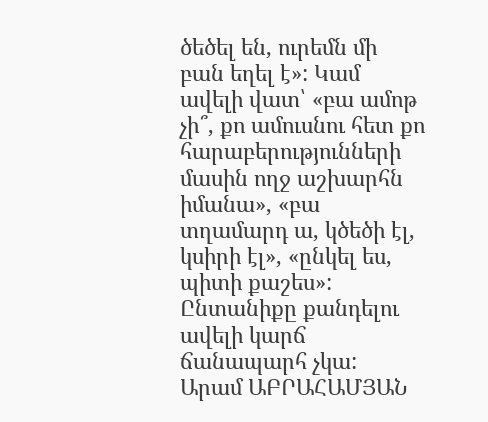ծեծել են, ուրեմն մի բան եղել է»: Կամ ավելի վատ՝ «բա ամոթ չի՞, քո ամուսնու հետ քո հարաբերությունների մասին ողջ աշխարհն իմանա», «բա տղամարդ ա, կծեծի էլ, կսիրի էլ», «ընկել ես, պիտի քաշես»: Ընտանիքը քանդելու ավելի կարճ ճանապարհ չկա:
Արամ ԱԲՐԱՀԱՄՅԱՆ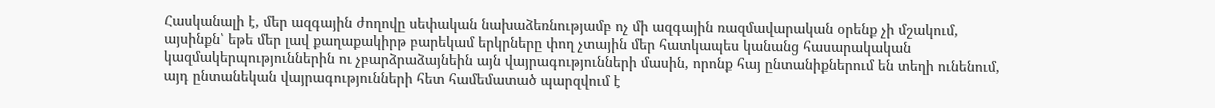Հասկանալի է, մեր ազգային ժողովը սեփական նախաձեռնությամբ ոչ մի ազգային ռազմավարական օրենք չի մշակում, այսինքն՝ եթե մեր լավ քաղաքակիրթ բարեկամ երկրները փող չտային մեր հատկապես կանանց հասարակական կազմակերպություններին ու չբարձրաձայնեին այն վայրագությունների մասին, որոնք հայ ընտանիքներում են տեղի ունենում, այդ ընտանեկան վայրագությունների հետ համեմատած պարզվում է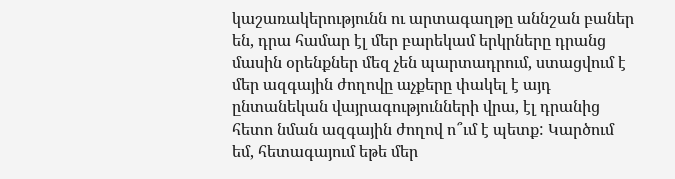կաշառակերությունն ու արտագաղթը աննշան բաներ են, դրա համար էլ մեր բարեկամ երկրները դրանց մասին օրենքներ մեզ չեն պարտադրում, ստացվում է մեր ազգային ժողովը աչքերը փակել է այդ ընտանեկան վայրագությունների վրա, էլ դրանից հետո նման ազգային ժողով ո՞ւմ է պետք: Կարծում եմ, հետագայում եթե մեր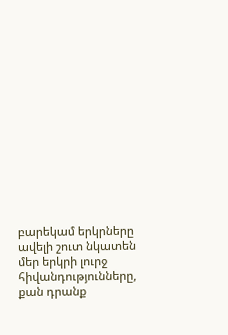բարեկամ երկրները ավելի շուտ նկատեն մեր երկրի լուրջ հիվանդությունները, քան դրանք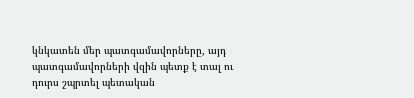կնկատեն մեր պատգամավորները, այդ պատգամավորների վզին պետք է տալ ու դուրս շպրտել պետական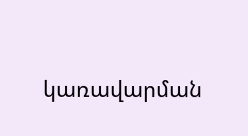կառավարման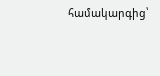համակարգից՝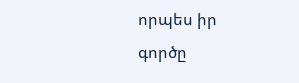որպես իր գործը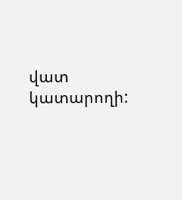վատ կատարողի: